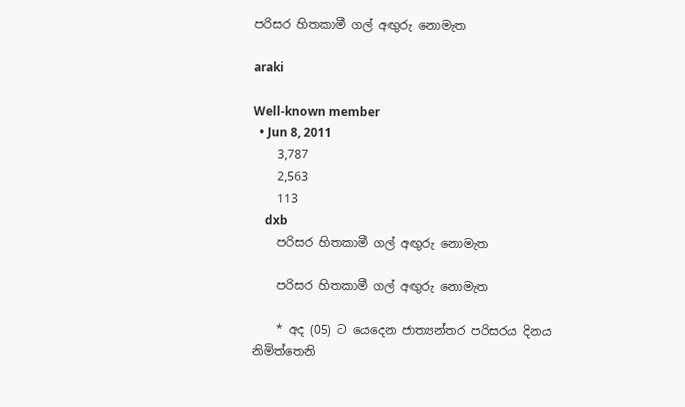පරිසර හිතකාමී ගල් අඟුරු නොමැත

araki

Well-known member
  • Jun 8, 2011
    3,787
    2,563
    113
    dxb
    පරිසර හිතකාමී ගල් අඟුරු නොමැත

    පරිසර හිතකාමී ගල් අඟුරු නොමැත

    * අද (05) ට යෙදෙන ජාත්‍යන්තර පරිසරය දිනය නිමිත්තෙනි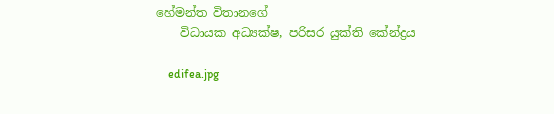හේමන්ත විතානගේ
    විධායක අධ්‍යක්‌ෂ, පරිසර යුක්‌ති කේන්ද්‍රය

    edifea.jpg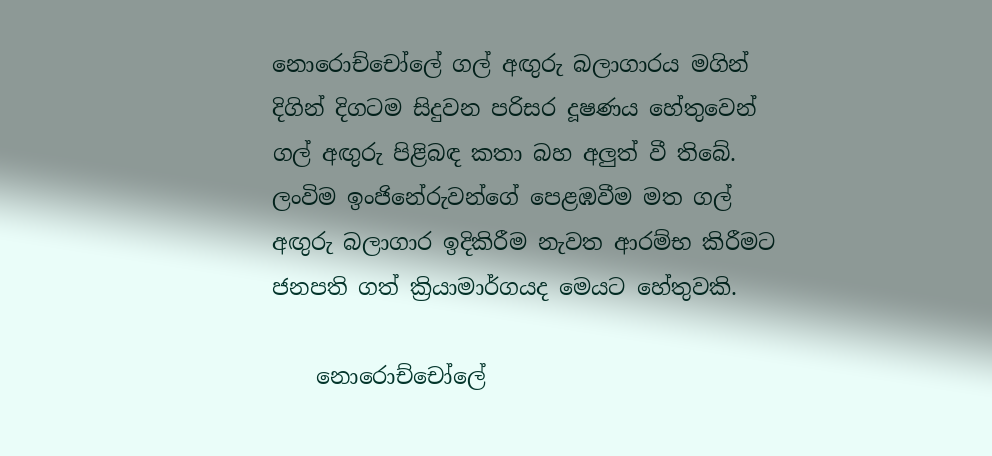නොරොච්චෝලේ ගල් අඟුරු බලාගාරය මගින් දිගින් දිගටම සිදුවන පරිසර දූෂණය හේතුවෙන් ගල් අඟුරු පිළිබඳ කතා බහ අලුත් වී තිබේ. ලංවිම ඉංජිනේරුවන්ගේ පෙළඹවීම මත ගල් අඟුරු බලාගාර ඉදිකිරීම නැවත ආරම්භ කිරීමට ජනපති ගත් ක්‍රියාමාර්ගයද මෙයට හේතුවකි.

    නොරොච්චෝලේ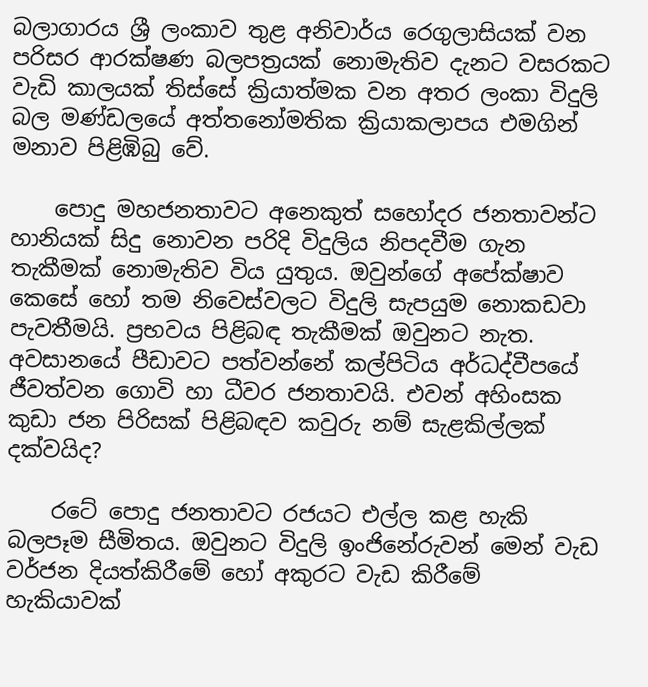බලාගාරය ශ්‍රී ලංකාව තුළ අනිවාර්ය රෙගුලාසියක්‌ වන පරිසර ආරක්‌ෂණ බලපත්‍රයක්‌ නොමැතිව දැනට වසරකට වැඩි කාලයක්‌ තිස්‌සේ ක්‍රියාත්මක වන අතර ලංකා විදුලි බල මණ්‌ඩලයේ අත්තනෝමතික ක්‍රියාකලාපය එමගින් මනාව පිළිඹිබු වේ.

    පොදු මහජනතාවට අනෙකුත් සහෝදර ජනතාවන්ට හානියක්‌ සිදු නොවන පරිදි විදුලිය නිපදවීම ගැන තැකීමක්‌ නොමැතිව විය යුතුය. ඔවුන්ගේ අපේක්‌ෂාව කෙසේ හෝ තම නිවෙස්‌වලට විදුලි සැපයුම නොකඩවා පැවතීමයි. ප්‍රභවය පිළිබඳ තැකීමක්‌ ඔවුනට නැත. අවසානයේ පීඩාවට පත්වන්නේ කල්පිටිය අර්ධද්වීපයේ ජීවත්වන ගොවි හා ධීවර ජනතාවයි. එවන් අහිංසක කුඩා ජන පිරිසක්‌ පිළිබඳව කවුරු නම් සැළකිල්ලක්‌ දක්‌වයිද?

    රටේ පොදු ජනතාවට රජයට එල්ල කළ හැකි බලපෑම සීමිතය. ඔවුනට විදුලි ඉංජිනේරුවන් මෙන් වැඩ වර්ජන දියත්කිරීමේ හෝ අකුරට වැඩ කිරීමේ හැකියාවක්‌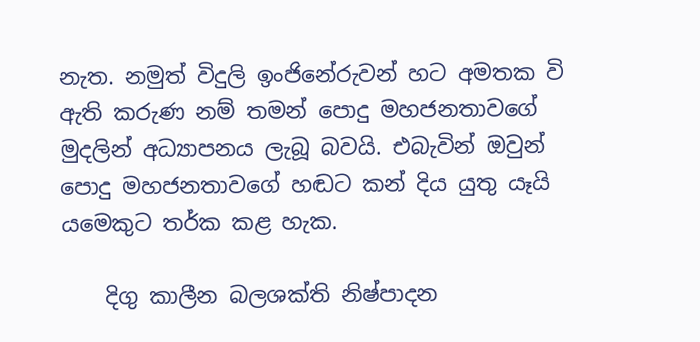නැත. නමුත් විදුලි ඉංජිනේරුවන් හට අමතක වි ඇති කරුණ නම් තමන් පොදු මහජනතාවගේ මුදලින් අධ්‍යාපනය ලැබූ බවයි. එබැවින් ඔවුන් පොදු මහජනතාවගේ හඬට කන් දිය යුතු යෑයි යමෙකුට තර්ක කළ හැක.

    දිගු කාලීන බලශක්‌ති නිෂ්පාදන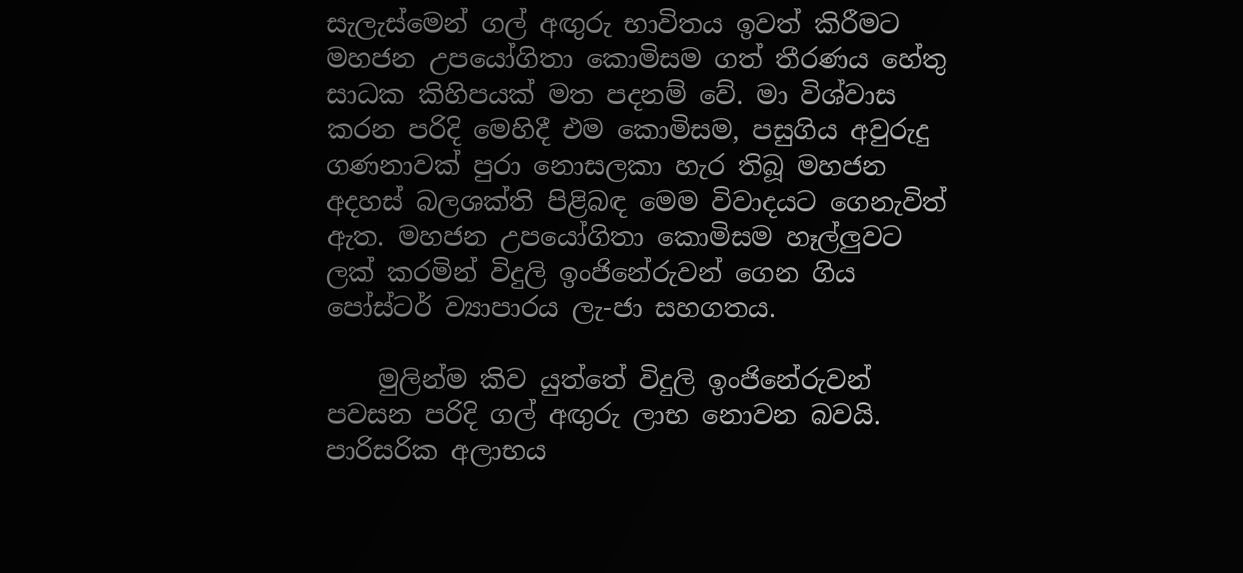සැලැස්‌මෙන් ගල් අඟුරු භාවිතය ඉවත් කිරීමට මහජන උපයෝගිතා කොමිසම ගත් තීරණය හේතු සාධක කිහිපයක්‌ මත පදනම් වේ. මා විශ්වාස කරන පරිදි මෙහිදී එම කොමිසම, පසුගිය අවුරුදු ගණනාවක්‌ පුරා නොසලකා හැර තිබූ මහජන අදහස්‌ බලශක්‌ති පිළිබඳ මෙම විවාදයට ගෙනැවිත් ඇත. මහජන උපයෝගිතා කොමිසම හෑල්ලුවට ලක්‌ කරමින් විදුලි ඉංජිනේරුවන් ගෙන ගිය පෝස්‌ටර් ව්‍යාපාරය ලැ-ජා සහගතය.

    මුලින්ම කිව යුත්තේ විදුලි ඉංජිනේරුවන් පවසන පරිදි ගල් අඟුරු ලාභ නොවන බවයි. පාරිසරික අලාභය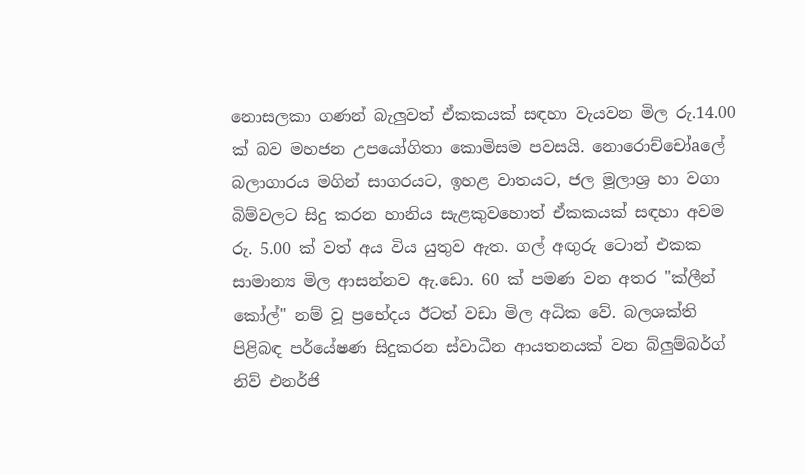නොසලකා ගණන් බැලුවත් ඒකකයක්‌ සඳහා වැයවන මිල රු.14.00 ක්‌ බව මහජන උපයෝගිතා කොමිසම පවසයි. නොරොච්චෝaලේ බලාගාරය මගින් සාගරයට, ඉහළ වාතයට, ජල මූලාශ්‍ර හා වගා බිම්වලට සිදු කරන හානිය සැළකුවහොත් ඒකකයක්‌ සඳහා අවම රු. 5.00 ක්‌ වත් අය විය යුතුව ඇත. ගල් අඟුරු ටොන් එකක සාමාන්‍ය මිල ආසන්නව ඇ.ඩො. 60 ක්‌ පමණ වන අතර "ක්‌ලීන් කෝල්" නම් වූ ප්‍රභේදය ඊටත් වඩා මිල අධික වේ. බලශක්‌ති පිළිබඳ පර්යේෂණ සිදුකරන ස්‌වාධීන ආයතනයක්‌ වන බ්ලුම්බර්ග් නිව් එනර්ජි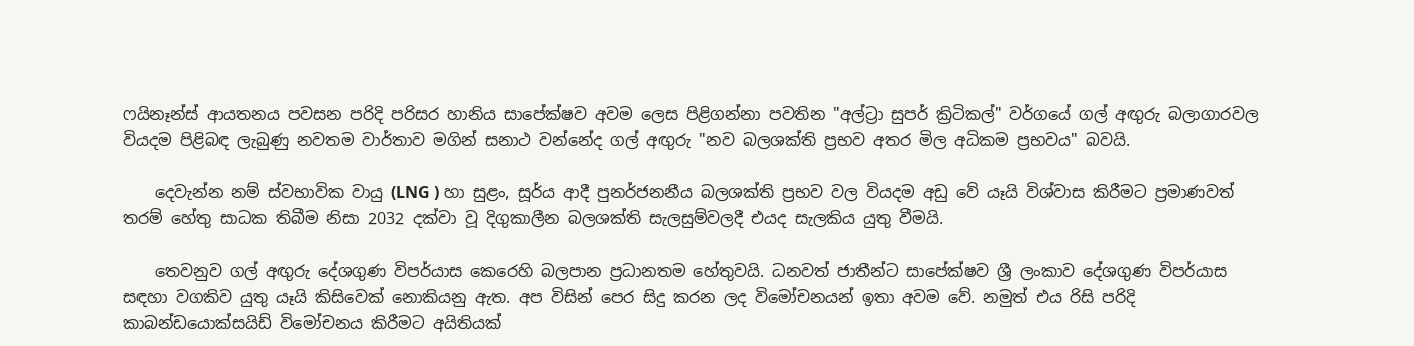ෆයිනෑන්ස්‌ ආයතනය පවසන පරිදි පරිසර හානිය සාපේක්‌ෂව අවම ලෙස පිළිගන්නා පවතින "අල්ට්‍රා සුපර් ක්‍රිටිකල්" වර්ගයේ ගල් අඟුරු බලාගාරවල වියදම පිළිබඳ ලැබුණු නවතම වාර්තාව මගින් සනාථ වන්නේද ගල් අඟුරු "නව බලශක්‌ති ප්‍රභව අතර මිල අධිකම ප්‍රභවය" බවයි.

    දෙවැන්න නම් ස්‌වභාවික වායු (LNG ) හා සුළං, සූර්ය ආදී පුනර්ජනනීය බලශක්‌ති ප්‍රභව වල වියදම අඩු වේ යෑයි විශ්වාස කිරීමට ප්‍රමාණවත් තරම් හේතු සාධක තිබීම නිසා 2032 දක්‌වා වූ දිගුකාලීන බලශක්‌ති සැලසුම්වලදී එයද සැලකිය යුතු වීමයි.

    තෙවනුව ගල් අඟුරු දේශගුණ විපර්යාස කෙරෙහි බලපාන ප්‍රධානතම හේතුවයි. ධනවත් ජාතීන්ට සාපේක්‌ෂව ශ්‍රී ලංකාව දේශගුණ විපර්යාස සඳහා වගකිව යුතු යෑයි කිසිවෙක්‌ නොකියනු ඇත. අප විසින් පෙර සිදු කරන ලද විමෝචනයන් ඉතා අවම වේ. නමුත් එය රිසි පරිදි කාබන්ඩයොක්‌සයිඩ් විමෝචනය කිරීමට අයිතියක්‌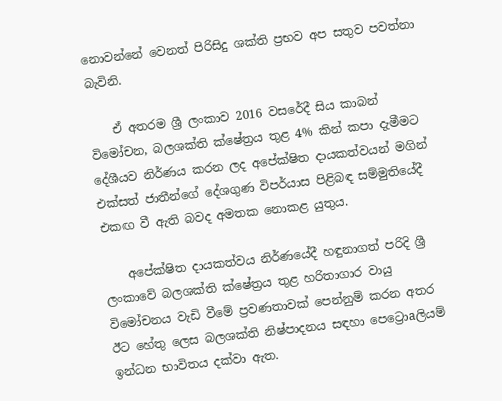නොවන්නේ වෙනත් පිරිසිදු ශක්‌ති ප්‍රභව අප සතුව පවත්නා බැවිනි.

    ඒ අතරම ශ්‍රී ලංකාව 2016 වසරේදී සිය කාබන් විමෝචන, බලශක්‌ති ක්‌ෂේත්‍රය තුළ 4% කින් කපා දැමීමට දේශීයව නිර්ණය කරන ලද අපේක්‌ෂිත දායකත්වයන් මගින් එක්‌සත් ජාතීන්ගේ දේශගුණ විපර්යාස පිළිබඳ සම්මුතියේදී එකඟ වී ඇති බවද අමතක නොකළ යුතුය.

    අපේක්‌ෂිත දායකත්වය නිර්ණයේදී හඳුනාගත් පරිදි ශ්‍රී ලංකාවේ බලශක්‌ති ක්‌ෂේත්‍රය තුළ හරිතාගාර වායු විමෝචනය වැඩි වීමේ ප්‍රවණතාවක්‌ පෙන්නුම් කරන අතර ඊට හේතු ලෙස බලශක්‌ති නිෂ්පාදනය සඳහා පෙට්‍රොaලියම් ඉන්ධන භාවිතය දක්‌වා ඇත.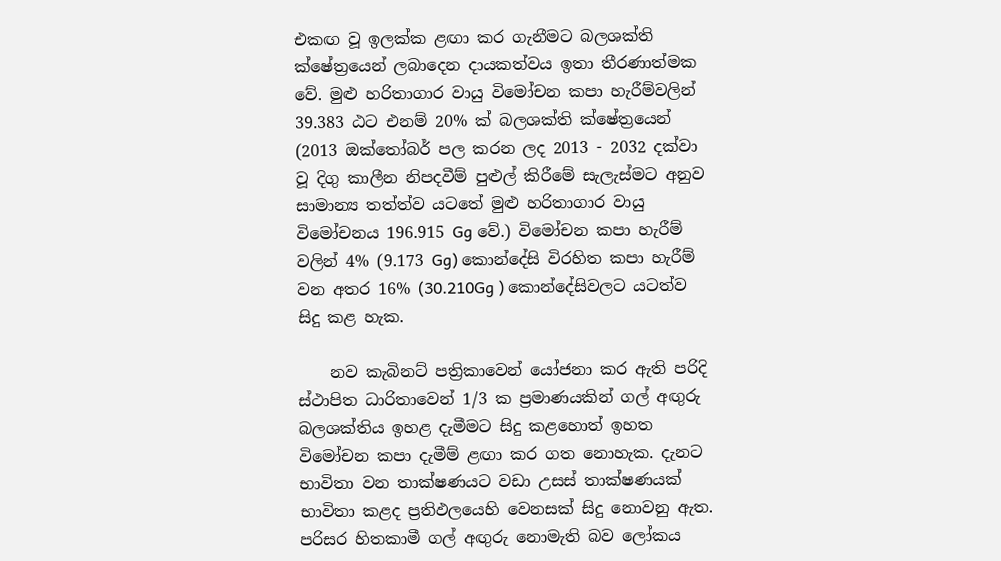එකඟ වූ ඉලක්‌ක ළඟා කර ගැනීමට බලශක්‌ති ක්‌ෂේත්‍රයෙන් ලබාදෙන දායකත්වය ඉතා තීරණාත්මක වේ. මුළු හරිතාගාර වායු විමෝචන කපා හැරීම්වලින් 39.383 ඨට එනම් 20% ක්‌ බලශක්‌ති ක්‌ෂේත්‍රයෙන් (2013 ඔක්‌තෝබර් පල කරන ලද 2013 - 2032 දක්‌වා වූ දිගු කාලීන නිපදවීම් පුළුල් කිරීමේ සැලැස්‌මට අනුව සාමාන්‍ය තත්ත්ව යටතේ මුළු හරිතාගාර වායු විමෝචනය 196.915 Gg වේ.) විමෝචන කපා හැරීම් වලින් 4% (9.173 Gg) කොන්දේසි විරහිත කපා හැරීම් වන අතර 16% (30.210Gg ) කොන්දේසිවලට යටත්ව සිදු කළ හැක.

    නව කැබිනට්‌ පත්‍රිකාවෙන් යෝජනා කර ඇති පරිදි ස්‌ථාපිත ධාරිතාවෙන් 1/3 ක ප්‍රමාණයකින් ගල් අඟුරු බලශක්‌තිය ඉහළ දැමීමට සිදු කළහොත් ඉහත විමෝචන කපා දැමීම් ළඟා කර ගත නොහැක. දැනට භාවිතා වන තාක්‌ෂණයට වඩා උසස්‌ තාක්‌ෂණයක්‌ භාවිතා කළද ප්‍රතිඵලයෙහි වෙනසක්‌ සිදු නොවනු ඇත. පරිසර හිතකාමී ගල් අඟුරු නොමැති බව ලෝකය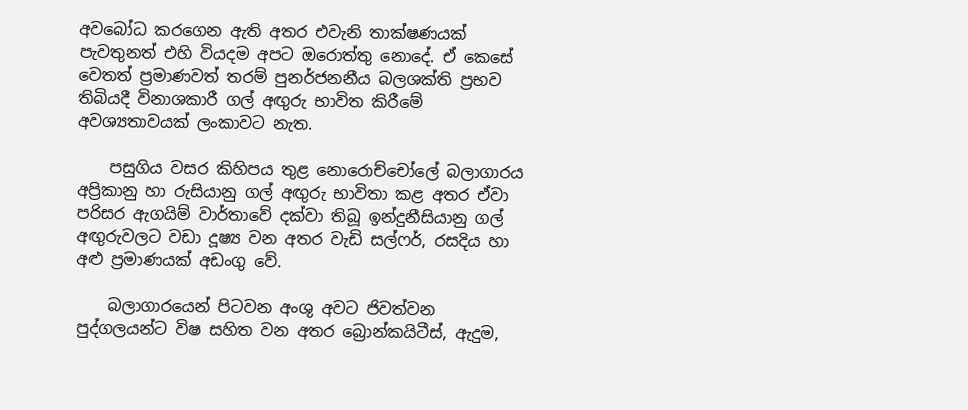අවබෝධ කරගෙන ඇති අතර එවැනි තාක්‌ෂණයක්‌ පැවතුනත් එහි වියදම අපට ඔරොත්තු නොදේ. ඒ කෙසේ වෙතත් ප්‍රමාණවත් තරම් පුනර්ජනනීය බලශක්‌ති ප්‍රභව තිබියදී විනාශකාරී ගල් අඟුරු භාවිත කිරීමේ අවශ්‍යතාවයක්‌ ලංකාවට නැත.

    පසුගිය වසර කිහිපය තුළ නොරොච්චෝලේ බලාගාරය අප්‍රිකානු හා රුසියානු ගල් අඟුරු භාවිතා කළ අතර ඒවා පරිසර ඇගයිම් වාර්තාවේ දක්‌වා තිබූ ඉන්දුනීසියානු ගල් අඟුරුවලට වඩා දූෂ්‍ය වන අතර වැඩි සල්ෆර්, රසදිය හා අළු ප්‍රමාණයක්‌ අඩංගු වේ.

    බලාගාරයෙන් පිටවන අංශු අවට ජිවත්වන පුද්ගලයන්ට විෂ සහිත වන අතර බ්‍රොන්කයිටීස්‌, ඇදුම,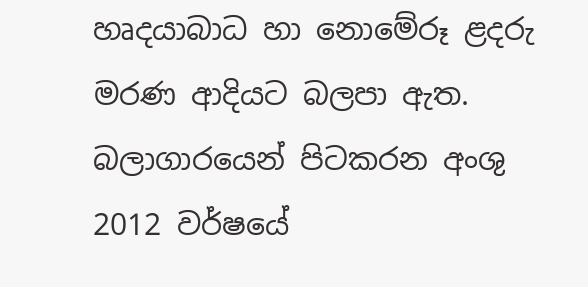හෘදයාබාධ හා නොමේරූ ළදරු මරණ ආදියට බලපා ඇත. බලාගාරයෙන් පිටකරන අංශු 2012 වර්ෂයේ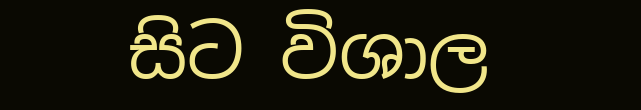සිට විශාල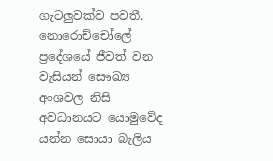ගැටලුවක්‌ව පවතී. නොරොච්චෝලේ ප්‍රදේශයේ ජීවත් වන වැසියන් සෞඛ්‍ය අංශවල නිසි අවධානයට යොමුවේද යන්න සොයා බැලිය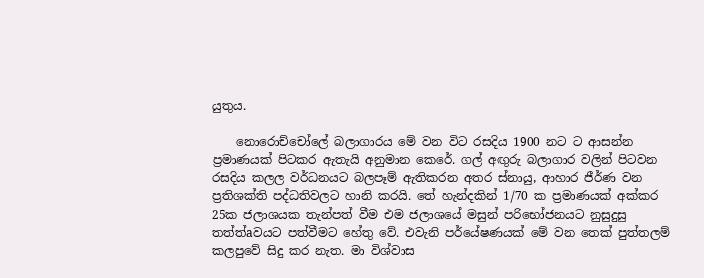යුතුය.

    නොරොච්චෝලේ බලාගාරය මේ වන විට රසදිය 1900 නට ට ආසන්න ප්‍රමාණයක්‌ පිටකර ඇතැයි අනුමාන කෙරේ. ගල් අඟුරු බලාගාර වලින් පිටවන රසදිය කලල වර්ධනයට බලපෑම් ඇතිකරන අතර ස්‌නායු, ආහාර ජීර්ණ වන ප්‍රතිශක්‌ති පද්ධතිවලට හානි කරයි. තේ හැන්දකින් 1/70 ක ප්‍රමාණයක්‌ අක්‌කර 25ක ජලාශයක තැන්පත් වීම එම ජලාශයේ මසුන් පරිභෝජනයට නුසුදුසු තත්ත්aවයට පත්වීමට හේතු වේ. එවැනි පර්යේෂණයක්‌ මේ වන තෙක්‌ පුත්තලම් කලපුවේ සිදු කර නැත. මා විශ්වාස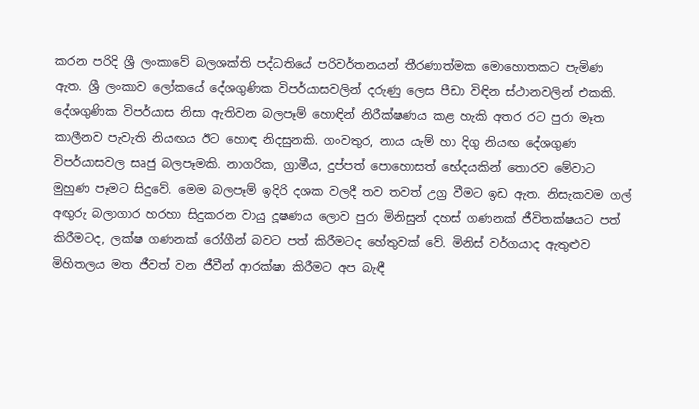කරන පරිදි ශ්‍රී ලංකාවේ බලශක්‌ති පද්ධතියේ පරිවර්තනයන් තීරණාත්මක මොහොතකට පැමිණ ඇත. ශ්‍රී ලංකාව ලෝකයේ දේශගුණික විපර්යාසවලින් දරුණු ලෙස පීඩා විඳින ස්‌ථානවලින් එකකි. දේශගුණික විපර්යාස නිසා ඇතිවන බලපෑම් හොඳින් නිරීක්‌ෂණය කළ හැකි අතර රට පුරා මෑත කාලීනව පැවැති නියඟය ඊට හොඳ නිදසුනකි. ගංවතුර, නාය යැම් හා දිගු නියඟ දේශගුණ විපර්යාසවල සෘජු බලපෑමකි. නාගරික, ග්‍රාමීය, දුප්පත් පොහොසත් භේදයකින් තොරව මේවාට මුහුණ පෑමට සිදුවේ. මෙම බලපෑම් ඉදිරි දශක වලදී තව තවත් උග්‍ර වීමට ඉඩ ඇත. නිසැකවම ගල් අඟුරු බලාගාර හරහා සිදුකරන වායු දූෂණය ලොව පුරා මිනිසුන් දහස්‌ ගණනක්‌ ජීවිතක්‌ෂයට පත් කිරීමටද, ලක්‌ෂ ගණනක්‌ රෝගීන් බවට පත් කිරීමටද හේතුවක්‌ වේ. මිනිස්‌ වර්ගයාද ඇතුළුව මිහිතලය මත ජීවත් වන ජීවීන් ආරක්‌ෂා කිරීමට අප බැඳී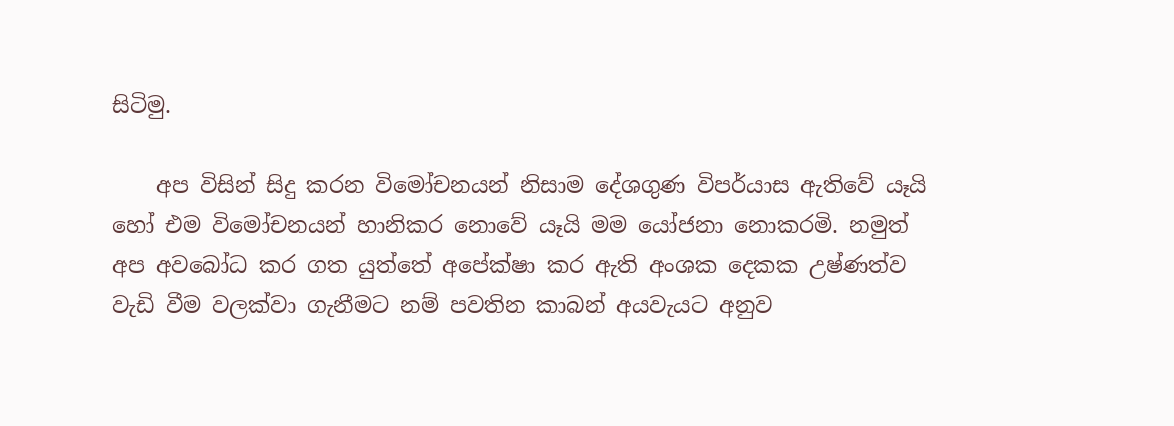සිටිමු.

    අප විසින් සිදු කරන විමෝචනයන් නිසාම දේශගුණ විපර්යාස ඇතිවේ යෑයි හෝ එම විමෝචනයන් හානිකර නොවේ යෑයි මම යෝජනා නොකරමි. නමුත් අප අවබෝධ කර ගත යුත්තේ අපේක්‌ෂා කර ඇති අංශක දෙකක උෂ්ණත්ව වැඩි වීම වලක්‌වා ගැනීමට නම් පවතින කාබන් අයවැයට අනුව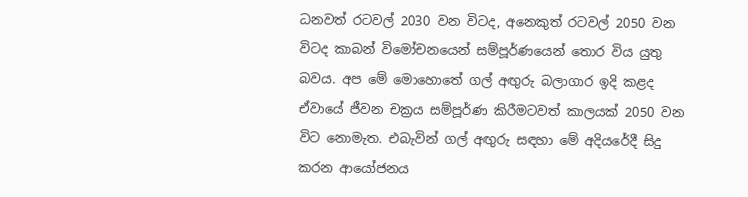ධනවත් රටවල් 2030 වන විටද, අනෙකුත් රටවල් 2050 වන විටද කාබන් විමෝචනයෙන් සම්පූර්ණයෙන් තොර විය යුතු බවය. අප මේ මොහොතේ ගල් අඟුරු බලාගාර ඉදි කළද ඒවායේ ජීවන චක්‍රය සම්පූර්ණ කිරීමටවත් කාලයක්‌ 2050 වන විට නොමැත. එබැවින් ගල් අඟුරු සඳහා මේ අදියරේදී සිදු කරන ආයෝජනය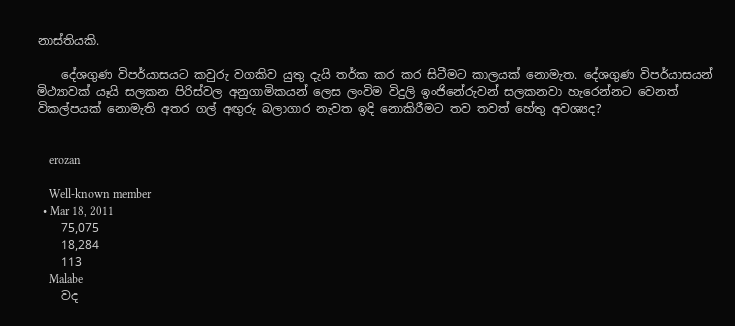නාස්‌තියකි.

    දේශගුණ විපර්යාසයට කවුරු වගකිව යුතු දැයි තර්ක කර කර සිටීමට කාලයක්‌ නොමැත. දේශගුණ විපර්යාසයන් මිථ්‍යාවක්‌ යෑයි සලකන පිරිස්‌වල අනුගාමිකයන් ලෙස ලංවිම විදුලි ඉංජිනේරුවන් සලකනවා හැරෙන්නට වෙනත් විකල්පයක්‌ නොමැති අතර ගල් අඟුරු බලාගාර නැවත ඉදි නොකිරීමට තව තවත් හේතු අවශ්‍යද?


    erozan

    Well-known member
  • Mar 18, 2011
    75,075
    18,284
    113
    Malabe
    වද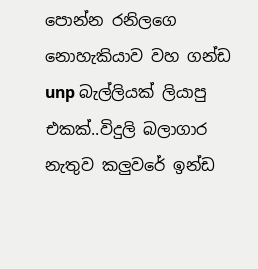පොන්න රනිලගෙ නොහැකියාව වහ ගන්ඩ unp බැල්ලියක් ලියාපු එකක්..විදුලි බලාගාර නැතුව කලුවරේ ඉන්ඩ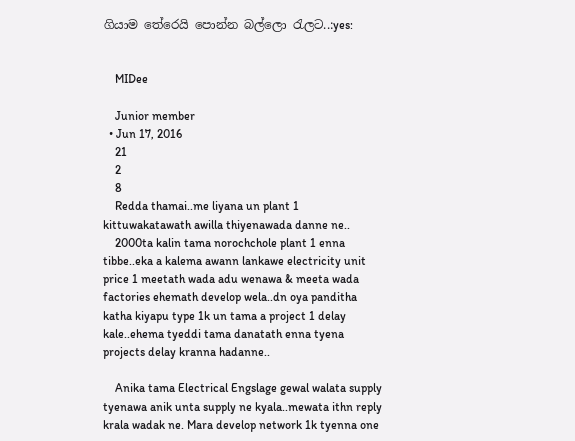ගියාම තේරෙයි පොන්න බල්ලො රැලට..:yes:


    MIDee

    Junior member
  • Jun 17, 2016
    21
    2
    8
    Redda thamai..me liyana un plant 1 kittuwakatawath awilla thiyenawada danne ne..
    2000ta kalin tama norochchole plant 1 enna tibbe..eka a kalema awann lankawe electricity unit price 1 meetath wada adu wenawa & meeta wada factories ehemath develop wela..dn oya panditha katha kiyapu type 1k un tama a project 1 delay kale..ehema tyeddi tama danatath enna tyena projects delay kranna hadanne..

    Anika tama Electrical Engslage gewal walata supply tyenawa anik unta supply ne kyala..mewata ithn reply krala wadak ne. Mara develop network 1k tyenna one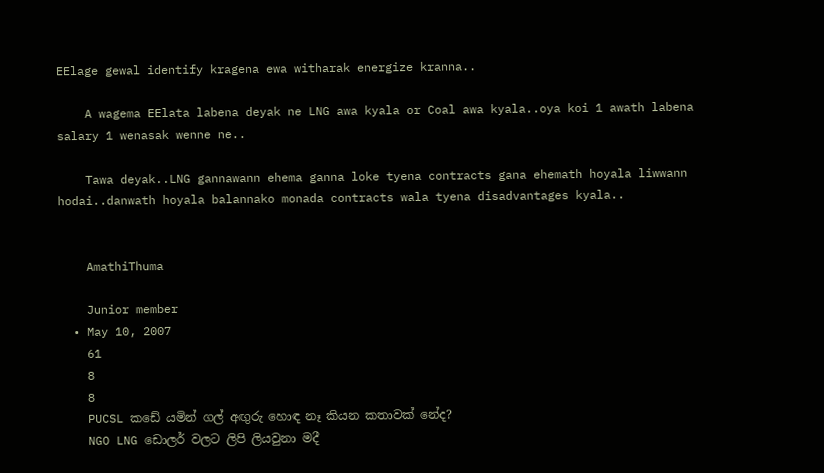EElage gewal identify kragena ewa witharak energize kranna..

    A wagema EElata labena deyak ne LNG awa kyala or Coal awa kyala..oya koi 1 awath labena salary 1 wenasak wenne ne..

    Tawa deyak..LNG gannawann ehema ganna loke tyena contracts gana ehemath hoyala liwwann hodai..danwath hoyala balannako monada contracts wala tyena disadvantages kyala..


    AmathiThuma

    Junior member
  • May 10, 2007
    61
    8
    8
    PUCSL කඩේ යමින් ගල් අඟුරු හොඳ නෑ කියන කතාවක් නේද?
    NGO LNG ඩොලර් වලට ලිපි ලියවුනා මදී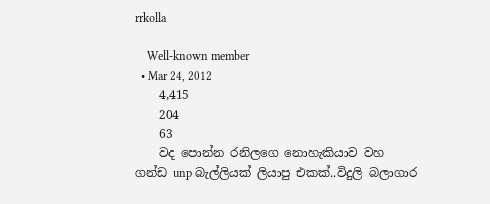rrkolla

    Well-known member
  • Mar 24, 2012
    4,415
    204
    63
    වද පොන්න රනිලගෙ නොහැකියාව වහ ගන්ඩ unp බැල්ලියක් ලියාපු එකක්..විදුලි බලාගාර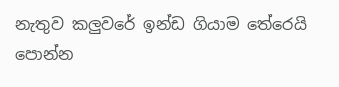නැතුව කලුවරේ ඉන්ඩ ගියාම තේරෙයි පොන්න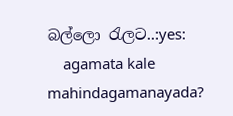බල්ලො රැලට..:yes:
    agamata kale mahindagamanayada?